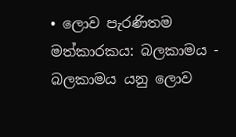• ලොව පැරණිතම මත්කාරකය: බලකාමය - බලකාමය යනු ලොව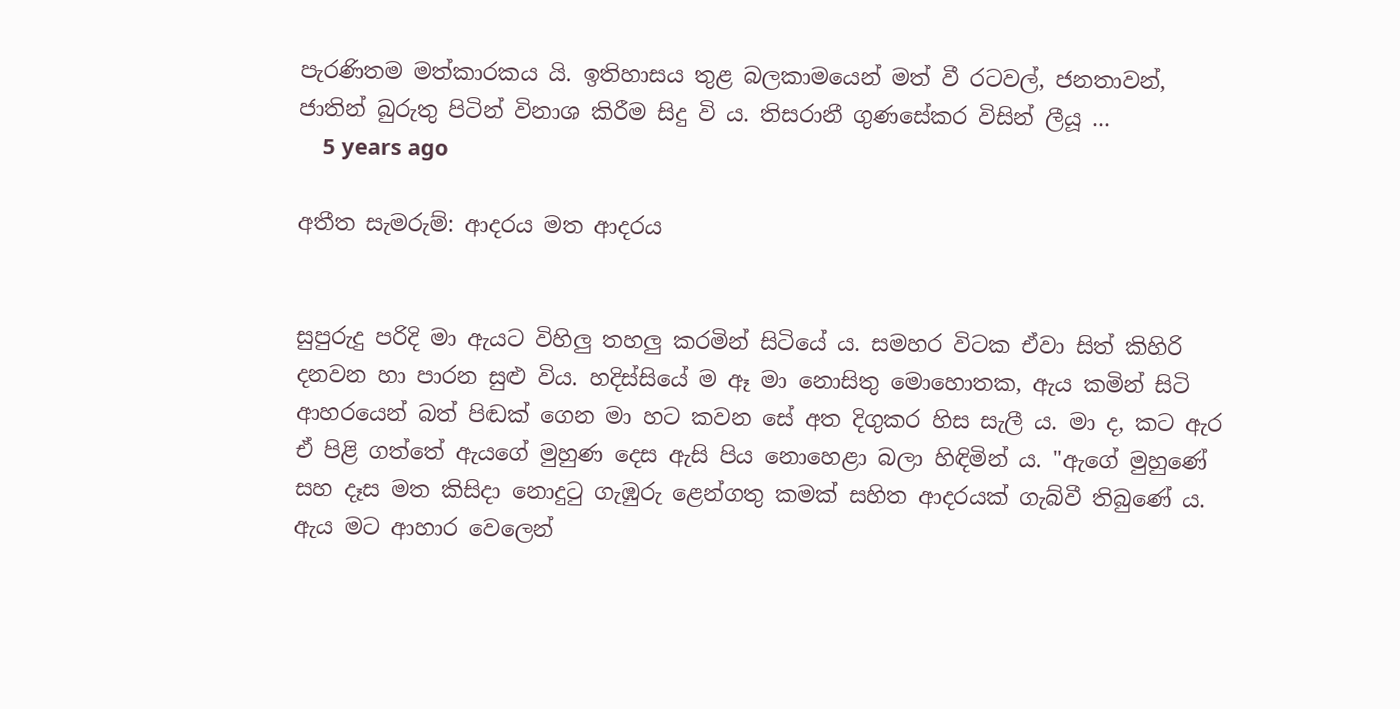පැරණිතම මත්කාරකය යි. ඉතිහාසය තුළ බලකාමයෙන් මත් වී රටවල්, ජනතාවන්, ජාතින් බුරුතු පිටින් විනාශ කිරීම සිදු වි ය. තිසරානී ගුණසේකර විසින් ලීයූ ...
    5 years ago

අතීත සැමරුම්: ආදරය මත ආදරය


සුපුරුදු පරිදි මා ඇයට විහිලු තහලු කරමින් සිටියේ ය. සමහර විටක ඒවා සිත් කිහිරි දනවන හා පාරන සුළු විය. හදිස්සියේ ම ඈ මා නොසිතු මොහොතක, ඇය කමින් සිටි ආහරයෙන් බත් පිඬක් ගෙන මා හට කවන සේ අත දිගුකර හිස සැලී ය. මා ද, කට ඇර ඒ පිළි ගත්තේ ඇයගේ මුහුණ දෙස ඇසි පිය නොහෙළා බලා හිඳිමින් ය. "ඇගේ මුහුණේ සහ දෑස මත කිසිදා නොදුටු ගැඹුරු ළෙන්ගතු කමක් සහිත ආදරයක් ගැබ්වී තිබුණේ ය. ඇය මට ආහාර වෙලෙන්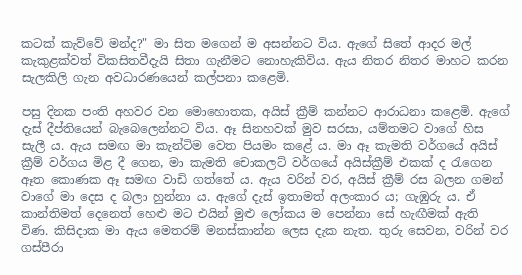කටක් කැව්වේ මන්ද?" මා සිත මගෙන් ම අසන්නට විය. ඇගේ ‍සිතේ ආදර මල් කැකුළක්වත් විකසිතවීදැයි සිතා ගැනීමට නොහැකිවිය. ඇය නිතර නිතර මාහට කරන සැලකිලි ගැන අවධාරණයෙන් කල්පනා කළෙමි.

පසු දිනක පංති අහවර වන මොහොතක, අයිස් ක්‍රීම් කන්නට ආරාධනා කළෙමි. ඇගේ දැස් දීප්තියෙන් බැබෙලෙන්නට විය. ඈ සිනහවක් මුව සරසා, යම්තමට වාගේ හිස සැලී ය. ඇය සමඟ මා කැන්ටිම වෙත පියමං කළේ ය. මා ඈ කැමති වර්ගයේ අයිස් ක්‍රීම් වර්ගය මිළ දී ගෙන, මා කැමති චොකලට් වර්ගයේ අයිස්ක්‍රීම් එකක් ද රැගෙන ඈත කොණක ඈ සමඟ වාඩි ගත්තේ ය. ඇය වරින් වර, අයිස් ක්‍රීම් රස බලන ගමන් වාගේ මා දෙස ද බලා හුන්නා ය. ඇගේ දැස් ඉතාමත් අලංකාර ය; ගැඹුරු ය. ඒ කාන්තිමත් දෙනෙත් හෙළු මට එයින් මුළු ලෝකය ම පෙන්නා සේ හැඟීමක් ඇති විණ. කිසිදාක මා ඇය මෙතරම් මනස්කාන්න ලෙස දැක නැත. තුරු සෙවන, වරින් වර ගස්පීරා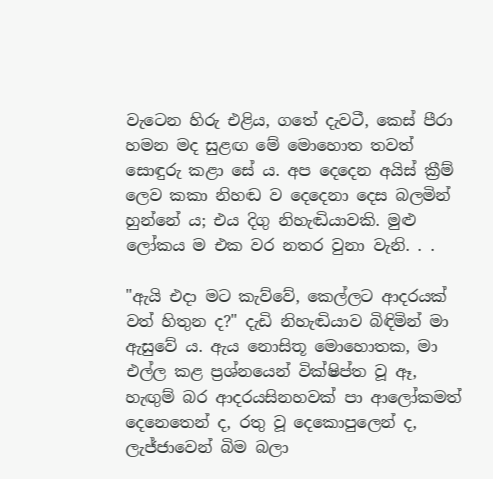වැටෙන හිරු එළිය, ගතේ දැවටී, කෙස් පීරා හමන මද සුළඟ මේ මොහොත තවත් සොඳුරු කළා සේ ය. අප දෙදෙන අයිස් ක්‍රීම් ලෙව කකා නිහඬ ව දෙදෙනා දෙස බලමින් හුන්නේ ය; එය දිගු නිහැඬියාවකි. මුළු ලෝකය ම එක වර නතර වුනා වැනි. . .

"ඇයි එදා මට කැව්වේ, කෙල්ලට ආදරයක් වත් හිතුන ද?" දැඩි නිහැඬියාව බිඳිමින් මා ඇසුවේ ය. ඇය නොසිතූ මොහොතක, මා එල්ල කළ ප්‍රශ්නයෙන් වික්ෂිප්ත වූ ඈ, හැඟුම් බර ආදරයසිනහවක් පා ආලෝකමත් දෙනෙතෙන් ද, රතු වූ දෙකොපුලෙන් ද, ලැජ්ජාවෙන් බිම බලා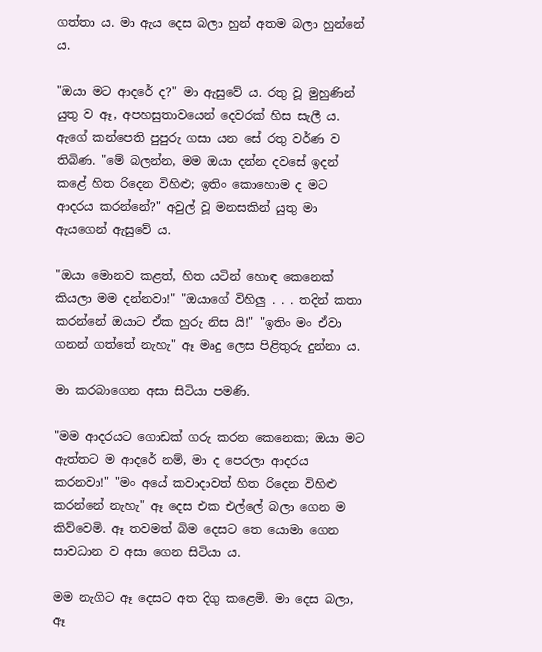ගත්තා ය. මා ඇය දෙස බලා හුන් අතම බලා හුන්නේ ය.

"ඔයා මට ආදරේ ද?" මා ඇසුවේ ය. රතු වූ මුහුණින් යුතු ව ඈ, අපහසුතාවයෙන් දෙවරක් හිස සැලී ය. ඇගේ කන්පෙති පුපුරු ගසා යන සේ රතු වර්ණ ව තිබිණ. "මේ බලන්න, මම ඔයා දන්න දවසේ ඉදන් කළේ හිත රිදෙන විහිළු; ඉතිං කොහොම ද මට ආදරය ක‍රන්නේ?" අවුල් වූ මනසකින් යුතු මා ඇයගෙන් ඇසුවේ ය.

"ඔයා මොනව කළත්, හිත යටින් හොඳ කෙනෙක් කියලා මම දන්නවා!" "ඔයාගේ විහිලු . . . තදින් කතා කරන්නේ ඔයාට ඒක හුරු නිස යි!" "ඉතිං මං ඒවා ගනන් ගත්තේ නැහැ" ඈ මෘදු ලෙස පිළිතුරු දුන්නා ය.

මා කරබාගෙන අසා සිටියා පමණි.

"මම ආදරයට ගොඩක් ගරු කරන කෙනෙක; ඔයා මට ඇත්තට ම ආදරේ නම්, මා ද පෙරලා ආදරය කරනවා!" "මං අයේ කවාදාවත් හිත රිදෙන විහිළු කරන්නේ නැහැ" ඈ දෙස එක එල්ලේ බලා ගෙන ම කිව්වෙමි. ඈ තවමත් බිම දෙසට තෙ යොමා ගෙන සාවධාන ව අසා ගෙන සිටියා ය.

මම නැගිට ඈ දෙසට අත දිගු කළෙමි. මා දෙස බලා, ඈ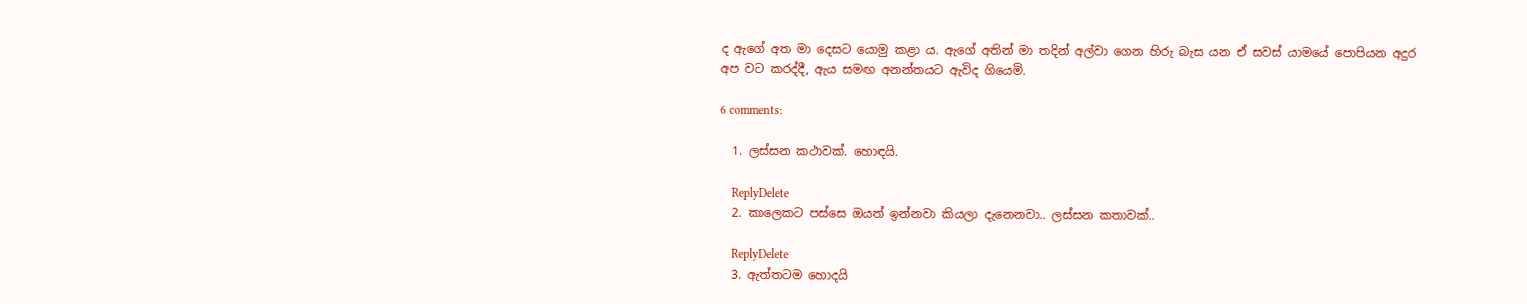ද ඇගේ අත මා දෙසට යොමු කළා ය. ඇගේ අතින් මා තදින් අල්වා ගෙන හිරු බැස යන ඒ සවස් යාමයේ පොපියන අදුර අප වට කරද්දී, ඇය සමඟ අනන්තයට ඇවිද ගියෙමි.

6 comments:

  1. ලස්සන කථාවක්. හොඳයි.

    ReplyDelete
  2. කාලෙකට පස්සෙ ඔයත් ඉන්නවා කියලා දැනෙනවා.. ලස්සන කතාවක්..

    ReplyDelete
  3. ඇත්තටම හොදයි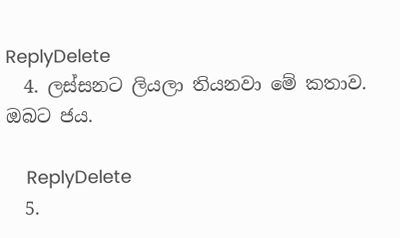ReplyDelete
  4. ලස්සනට ලියලා තියනවා මේ කතාව. ඔබට ජය.

    ReplyDelete
  5.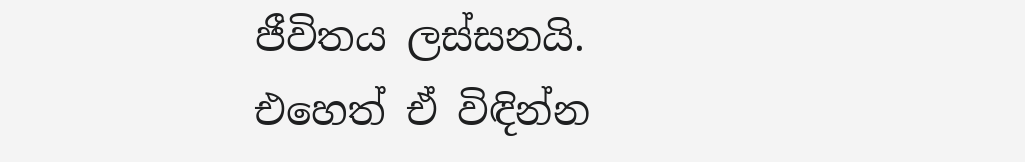ජීවිතය ලස්සනයි. එහෙත් ඒ විඳින්න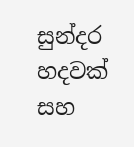සුන්දර හදවක් සහ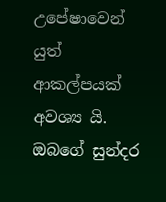උපේෂාවෙන් යුත් ආකල්පයක් අවශ්‍ය යි. ඔබගේ සුන්දර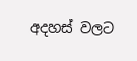අදහස් වලට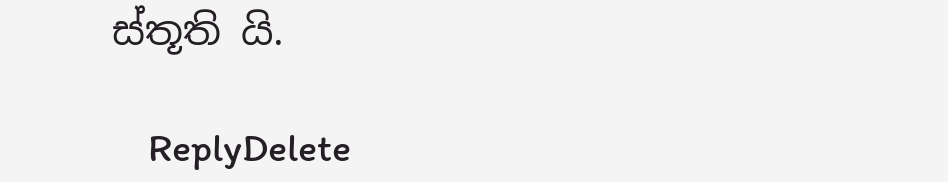ස්තූති යි.

    ReplyDelete